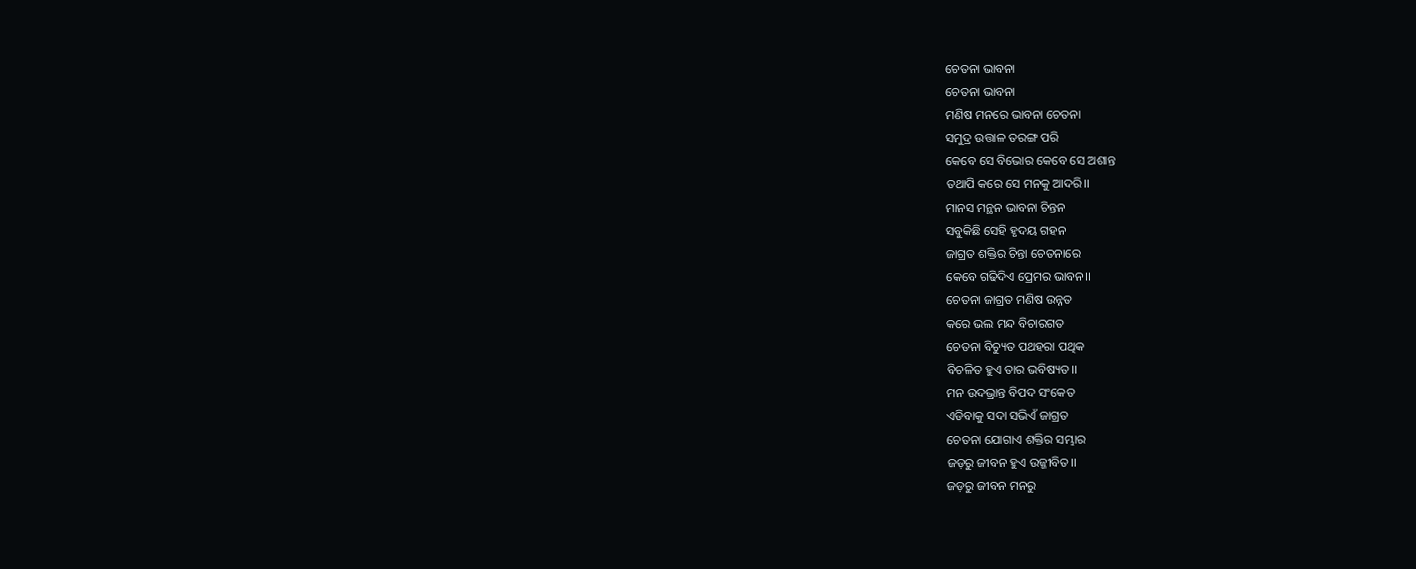ଚେତନା ଭାବନା
ଚେତନା ଭାବନା
ମଣିଷ ମନରେ ଭାବନା ଚେତନା
ସମୁଦ୍ର ଉତ୍ତାଳ ତରଙ୍ଗ ପରି
କେବେ ସେ ବିଭୋର କେବେ ସେ ଅଶାନ୍ତ
ତଥାପି କରେ ସେ ମନକୁ ଆଦରି।।
ମାନସ ମନ୍ଥନ ଭାବନା ଚିନ୍ତନ
ସବୁକିଛି ସେହି ହୃଦୟ ଗହନ
ଜାଗ୍ରତ ଶକ୍ତିର ଚିନ୍ତା ଚେତନାରେ
କେବେ ଗଢିଦିଏ ପ୍ରେମର ଭାବନ।।
ଚେତନା ଜାଗ୍ରତ ମଣିଷ ଉନ୍ନତ
କରେ ଭଲ ମନ୍ଦ ବିଚାରଗତ
ଚେତନା ବିଚ୍ୟୁତ ପଥହରା ପଥିକ
ବିଚଳିତ ହୁଏ ତାର ଭବିଷ୍ୟତ।।
ମନ ଉଦଭ୍ରାନ୍ତ ବିପଦ ସଂକେତ
ଏଡିବାକୁ ସଦା ସଭିଏଁ ଜାଗ୍ରତ
ଚେତନା ଯୋଗାଏ ଶକ୍ତିର ସମ୍ଭାର
ଜଡ଼ରୁ ଜୀବନ ହୁଏ ଉଜ୍ଜୀବିତ।।
ଜଡ଼ରୁ ଜୀବନ ମନରୁ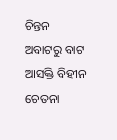ଚିନ୍ତନ
ଅବାଟରୁ ବାଟ ଆସକ୍ତି ବିହୀନ
ଚେତନା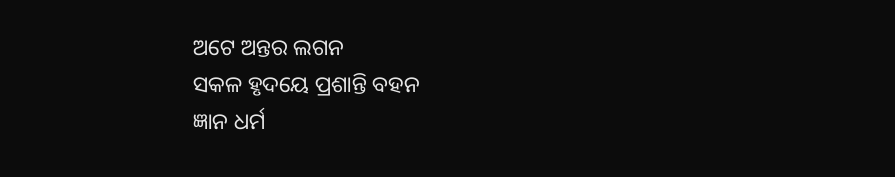ଅଟେ ଅନ୍ତର ଲଗନ
ସକଳ ହୃଦୟେ ପ୍ରଶାନ୍ତି ବହନ
ଜ୍ଞାନ ଧର୍ମ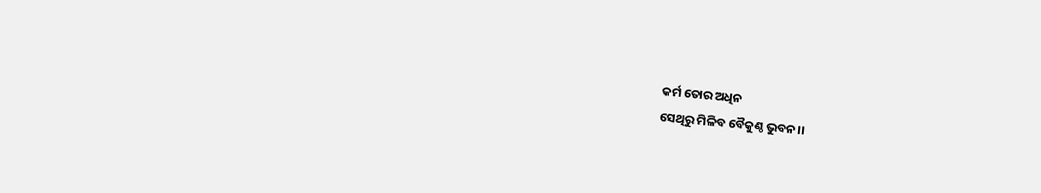କର୍ମ ତୋର ଅଧିନ
ସେଥିରୁ ମିଳିବ ବୈକୁଣ୍ଠ ଭୁବନ।।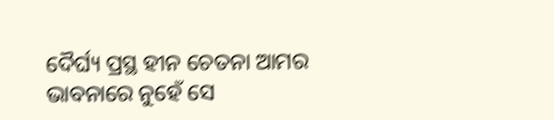ଦୈର୍ଘ୍ୟ ପ୍ରସ୍ଥ ହୀନ ଚେତନା ଆମର
ଭାବନାରେ ନୁହେଁ ସେ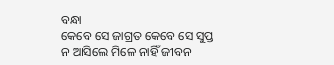ବନ୍ଧା
କେବେ ସେ ଜାଗ୍ରତ କେବେ ସେ ସୁପ୍ତ
ନ ଆସିଲେ ମିଳେ ନାହିଁ ଜୀବନ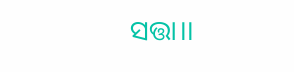ସତ୍ତା।।